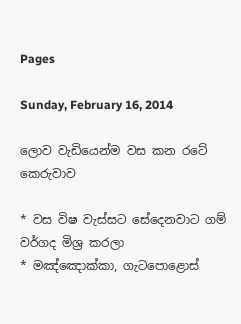Pages

Sunday, February 16, 2014

ලොව වැඩියෙන්ම වස කන රටේ කෙරුවාව

* වස විෂ වැස්‌සට සේදෙනවාට ගම් වර්ගද මිශ්‍ර කරලා
* මඤ්ඤොක්‌කා, ගැටපොළොස්‌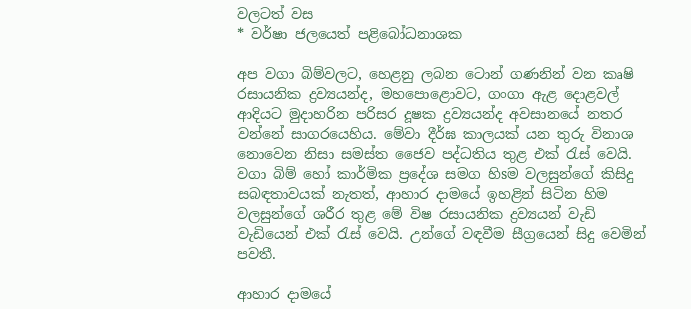වලටත් වස
* වර්ෂා ජලයෙත් පළිබෝධනාශක

අප වගා බිම්වලට, හෙළනු ලබන ටොන් ගණනින් වන කෘෂි රසායනික ද්‍රව්‍යයන්ද, මහපොළොවට, ගංගා ඇළ දොළවල් ආදියට මුදාහරින පරිසර දූෂක ද්‍රව්‍යයන්ද අවසානයේ නතර වන්නේ සාගරයෙහිය. මේවා දීර්ඝ කාලයක්‌ යන තුරු විනාශ නොවෙන නිසා සමස්‌ත ජෛව පද්ධතිය තුළ එක්‌ රැස්‌ වෙයි. වගා බිම් හෝ කාර්මික ප්‍රදේශ සමග හිsම වලසුන්ගේ කිසිදු සබඳතාවයක්‌ නැතත්, ආහාර දාමයේ ඉහළින් සිටින හිම වලසුන්ගේ ශරීර තුළ මේ විෂ රසායනික ද්‍රව්‍යයන් වැඩි වැඩියෙන් එක්‌ රැස්‌ වෙයි. උන්ගේ වඳවීම සීග්‍රයෙන් සිදු වෙමින් පවතී.

ආහාර දාමයේ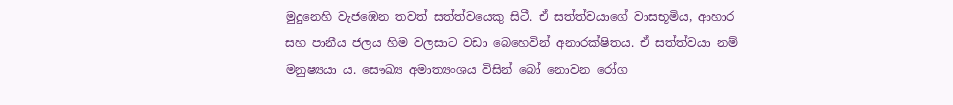මුදුනෙහි වැජඹෙන තවත් සත්ත්වයෙකු සිටී. ඒ සත්ත්වයාගේ වාසභූමිය, ආහාර සහ පානීය ජලය හිම වලසාට වඩා බෙහෙවින් අනාරක්‌ෂිතය. ඒ සත්ත්වයා නම් මනුෂ්‍යයා ය. සෞඛ්‍ය අමාත්‍යංශය විසින් බෝ නොවන රෝග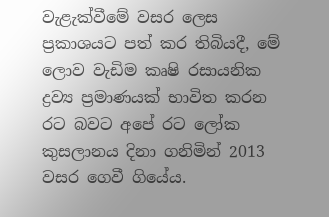වැළැක්‌වීමේ වසර ලෙස ප්‍රකාශයට පත් කර තිබියදී, මේ ලොව වැඩිම කෘෂි රසායනික ද්‍රව්‍ය ප්‍රමාණයක්‌ භාවිත කරන රට බවට අපේ රට ලෝක කුසලානය දිනා ගනිමින් 2013 වසර ගෙවී ගියේය.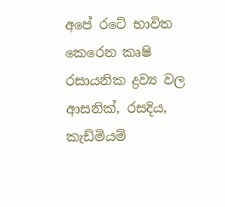අපේ රටේ භාවිත කෙරෙන කෘෂි රසායනික ද්‍රව්‍ය වල ආසනික්‌, රසදිය, කැඩ්මියම්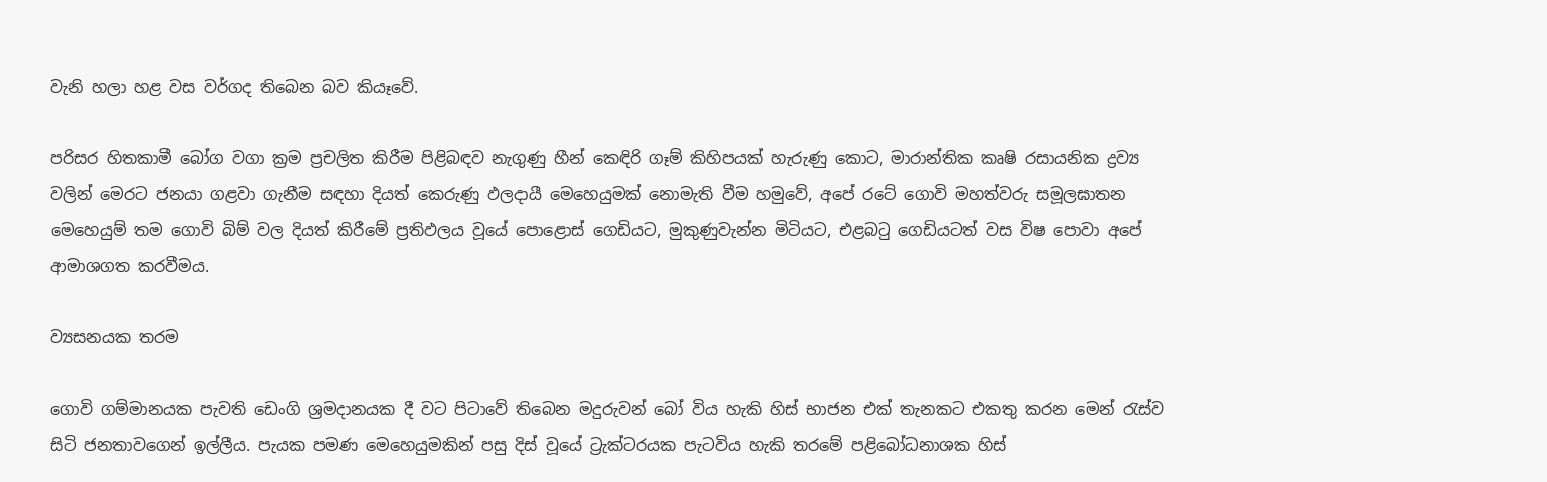වැනි හලා හළ වස වර්ගද තිබෙන බව කියෑවේ.

පරිසර හිතකාමී බෝග වගා ක්‍රම ප්‍රචලිත කිරීම පිළිබඳව නැගුණු හීන් කෙඳිරි ගෑම් කිහිපයක්‌ හැරුණු කොට, මාරාන්තික කෘෂි රසායනික ද්‍රව්‍ය වලින් මෙරට ජනයා ගළවා ගැනීම සඳහා දියත් කෙරුණු ඵලදායී මෙහෙයුමක්‌ නොමැති වීම හමුවේ, අපේ රටේ ගොවි මහත්වරු සමූලඝාතන මෙහෙයුම් තම ගොවි බිම් වල දියත් කිරීමේ ප්‍රතිඵලය වූයේ පොළොස්‌ ගෙඩියට, මුකුණුවැන්න මිටියට, එළබටු ගෙඩියටත් වස විෂ පොවා අපේ ආමාශගත කරවීමය.

ව්‍යසනයක තරම

ගොවි ගම්මානයක පැවති ඩෙංගි ශ්‍රමදානයක දී වට පිටාවේ තිබෙන මදුරුවන් බෝ විය හැකි හිස්‌ භාජන එක්‌ තැනකට එකතු කරන මෙන් රැස්‌ව සිටි ජනතාවගෙන් ඉල්ලීය. පැයක පමණ මෙහෙයුමකින් පසු දිස්‌ වූයේ ට්‍රැක්‌ටරයක පැටවිය හැකි තරමේ පළිබෝධනාශක හිස්‌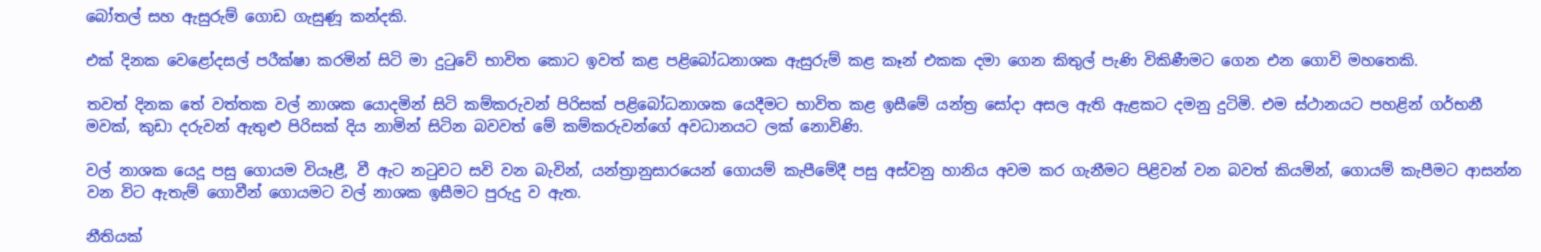බෝතල් සහ ඇසුරුම් ගොඩ ගැසුණූ කන්දකි.

එක්‌ දිනක වෙළෝදසල් පරීක්‌ෂා කරමින් සිටි මා දුටුවේ භාවිත කොට ඉවත් කළ පළිබෝධනාශක ඇසුරුම් කළ කෑන් එකක දමා ගෙන කිතුල් පැණි විකිණීමට ගෙන එන ගොවි මහතෙකි.

තවත් දිනක තේ වත්තක වල් නාශක යොදමින් සිටි කම්කරුවන් පිරිසක්‌ පළිබෝධනාශක යෙදීමට භාවිත කළ ඉසීමේ යන්ත්‍ර සෝදා අසල ඇති ඇළකට දමනු දුටිමි. එම ස්‌ථානයට පහළින් ගර්භනී මවක්‌, කුඩා දරුවන් ඇතුළු පිරිසක්‌ දිය නාමින් සිටින බවවත් මේ කම්කරුවන්ගේ අවධානයට ලක්‌ නොවිණි.

වල් නාශක යෙදූ පසු ගොයම වියෑළී, වී ඇට නටුවට සවි වන බැවින්, යන්ත්‍රානුසාරයෙන් ගොයම් කැපීමේදී පසු අස්‌වනු හානිය අවම කර ගැනීමට පිළිවන් වන බවත් කියමින්, ගොයම් කැපීමට ආසන්න වන විට ඇතැම් ගොවීන් ගොයමට වල් නාශක ඉසීමට පුරුදු ව ඇත.

නීතියක්‌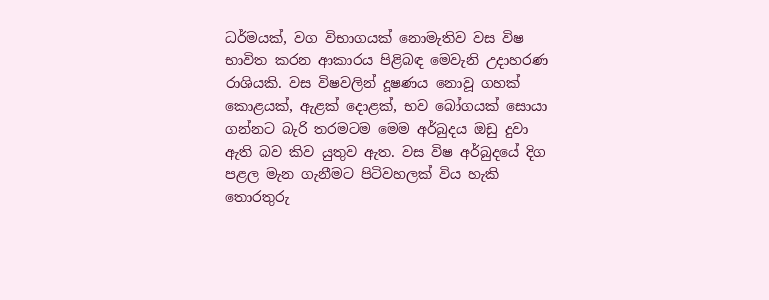ධර්මයක්‌, වග විභාගයක්‌ නොමැතිව වස විෂ භාවිත කරන ආකාරය පිළිබඳ මෙවැනි උදාහරණ රාශියකි. වස විෂවලින් දූෂණය නොවූ ගහක්‌ කොළයක්‌, ඇළක්‌ දොළක්‌, භව බෝගයක්‌ සොයා ගන්නට බැරි තරමටම මෙම අර්බුදය ඔඩු දුවා ඇති බව කිව යුතුව ඇත. වස විෂ අර්බුදයේ දිග පළල මැන ගැනීමට පිටිවහලක්‌ විය හැකි තොරතුරු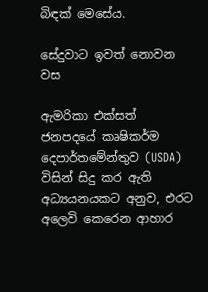බිඳක්‌ මෙසේය.

සේදුවාට ඉවත් නොවන වස

ඇමරිකා එක්‌සත් ජනපදයේ කෘෂිකර්ම දෙපාර්තමේන්තුව (USDA) විසින් සිදු කර ඇති අධ්‍යයනයකට අනුව, එරට අලෙවි කෙරෙන ආහාර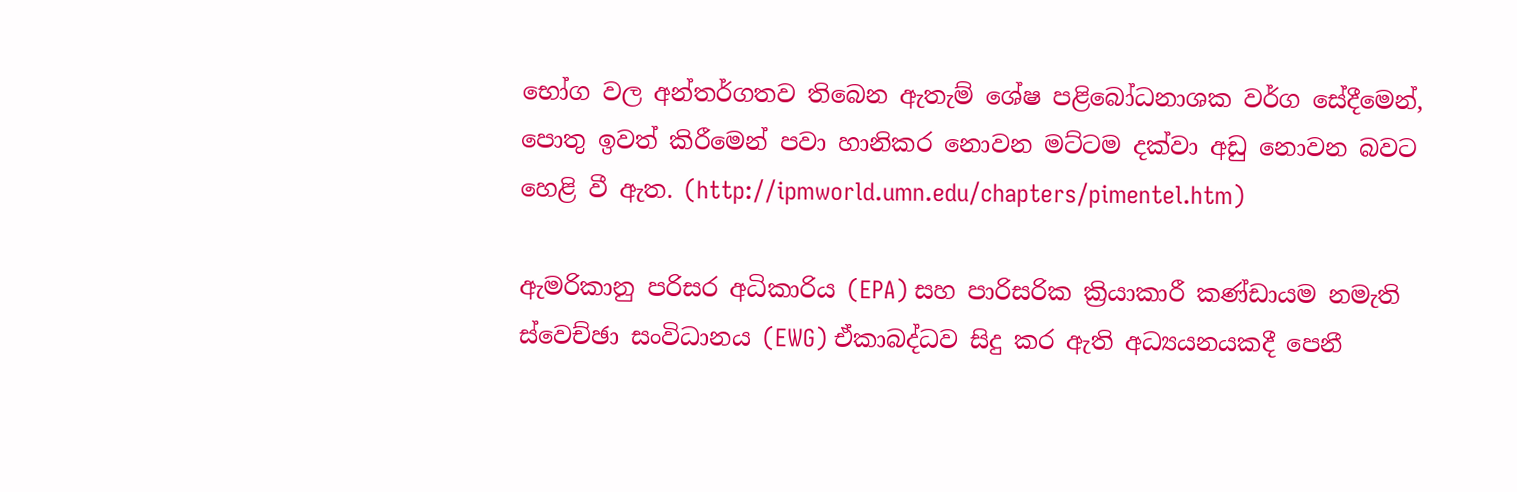භෝග වල අන්තර්ගතව තිබෙන ඇතැම් ශේෂ පළිබෝධනාශක වර්ග සේදීමෙන්, පොතු ඉවත් කිරීමෙන් පවා හානිකර නොවන මට්‌ටම දක්‌වා අඩු නොවන බවට හෙළි වී ඇත. (http://ipmworld.umn.edu/chapters/pimentel.htm)

ඇමරිකානු පරිසර අධිකාරිය (EPA) සහ පාරිසරික ක්‍රියාකාරී කණ්‌ඩායම නමැති ස්‌වෙච්ඡා සංවිධානය (EWG) ඒකාබද්ධව සිදු කර ඇති අධ්‍යයනයකදී පෙනී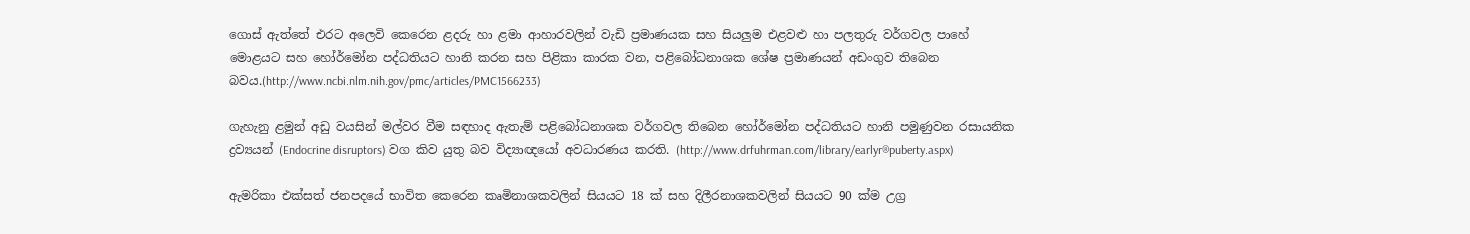ගොස්‌ ඇත්තේ එරට අලෙවි කෙරෙන ළදරු හා ළමා ආහාරවලින් වැඩි ප්‍රමාණයක සහ සියලුම එළවළු හා පලතුරු වර්ගවල පාහේ මොළයට සහ හෝර්මෝන පද්ධතියට හානි කරන සහ පිළිකා කාරක වන, පළිබෝධනාශක ශේෂ ප්‍රමාණයන් අඩංගුව තිබෙන බවය.(http://www.ncbi.nlm.nih.gov/pmc/articles/PMC1566233)

ගැහැනු ළමුන් අඩු වයසින් මල්වර වීම සඳහාද ඇතැම් පළිබෝධනාශක වර්ගවල තිබෙන හෝර්මෝන පද්ධතියට හානි පමුණුවන රසායනික ද්‍රව්‍යයන් (Endocrine disruptors) වග කිව යුතු බව විද්‍යාඥයෝ අවධාරණය කරති. (http://www.drfuhrman.com/library/earlyr®puberty.aspx)

ඇමරිකා එක්‌සත් ජනපදයේ භාවිත කෙරෙන කෘමිනාශකවලින් සියයට 18 ක්‌ සහ දිලීරනාශකවලින් සියයට 90 ක්‌ම උග්‍ර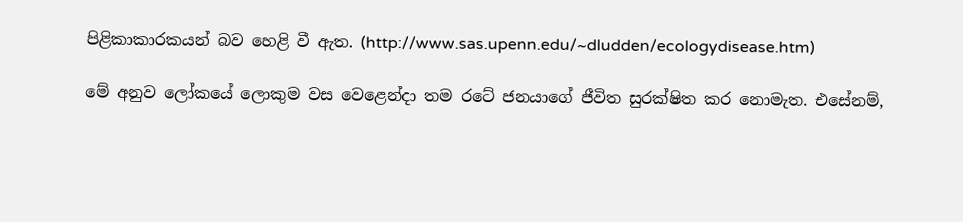පිළිකාකාරකයන් බව හෙළි වී ඇත. (http://www.sas.upenn.edu/~dludden/ecologydisease.htm)

මේ අනුව ලෝකයේ ලොකුම වස වෙළෙන්දා තම රටේ ජනයාගේ ජීවිත සුරක්‌ෂිත කර නොමැත. එසේනම්,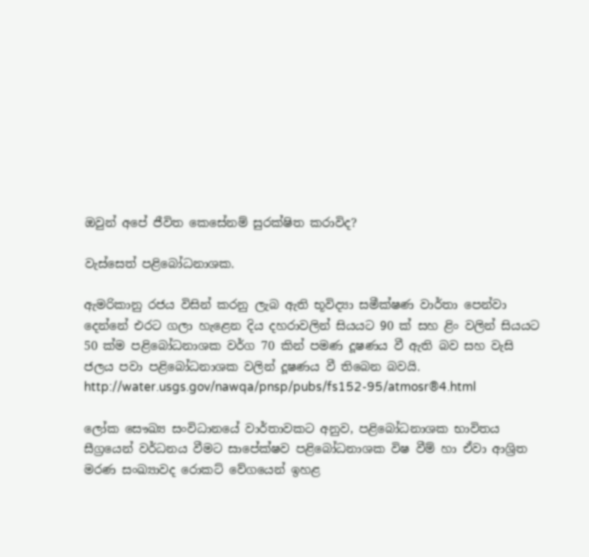ඔවුන් අපේ ජීවිත කෙසේනම් සුරක්‌ෂිත කරාවිද?

වැස්‌සෙත් පළිබෝධනාශක.

ඇමරිකානු රජය විසින් කරනු ලැබ ඇති භූවිද්‍යා සමීක්‌ෂණ වාර්තා පෙන්වා දෙන්නේ එරට ගලා හැළෙන දිය දහරාවලින් සියයට 90 ක්‌ සහ ළිං වලින් සියයට 50 ක්‌ම පළිබෝධනාශක වර්ග 70 කින් පමණ දූෂණය වී ඇති බව සහ වැසි ජලය පවා පළිබෝධනාශක වලින් දූෂණය වී තිබෙන බවයි. http://water.usgs.gov/nawqa/pnsp/pubs/fs152-95/atmosr®4.html

ලෝක සෞඛ්‍ය සංවිධානයේ වාර්තාවකට අනුව, පළිබෝධනාශක භාවිතය සීග්‍රයෙන් වර්ධනය වීමට සාපේක්‌ෂව පළිබෝධනාශක විෂ වීම් හා ඒවා ආශ්‍රිත මරණ සංඛ්‍යාවද රොකට්‌ වේගයෙන් ඉහළ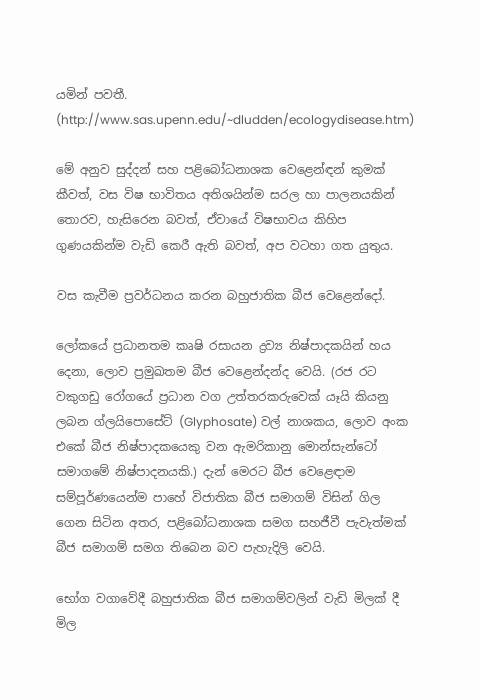යමින් පවතී. (http://www.sas.upenn.edu/~dludden/ecologydisease.htm)

මේ අනුව සුද්දන් සහ පළිබෝධනාශක වෙළෙන්ඳන් කුමක්‌ කීවත්, වස විෂ භාවිතය අතිශයින්ම සරල හා පාලනයකින් තොරව, හැසිරෙන බවත්, ඒවායේ විෂභාවය කිහිප ගුණයකින්ම වැඩි කෙරී ඇති බවත්, අප වටහා ගත යුතුය.

වස කැවීම ප්‍රවර්ධනය කරන බහුජාතික බීජ වෙළෙන්දෝ.

ලෝකයේ ප්‍රධානතම කෘෂි රසායන ද්‍රව්‍ය නිෂ්පාදකයින් හය දෙනා, ලොව ප්‍රමුඛතම බීජ වෙළෙන්දන්ද වෙයි. (රජ රට වකුගඩු රෝගයේ ප්‍රධාන වග උත්තරකරුවෙක්‌ යෑයි කියනු ලබන ග්ලයිපොසේට්‌ (Glyphosate) වල් නාශකය, ලොව අංක එකේ බීජ නිෂ්පාදකයෙකු වන ඇමරිකානු මොන්සැන්ටෝ සමාගමේ නිෂ්පාදනයකි.) දැන් මෙරට බීජ වෙළෙඳාම සම්පූර්ණයෙන්ම පාහේ විජාතික බීජ සමාගම් විසින් ගිල ගෙන සිටින අතර, පළිබෝධනාශක සමග සහජීවී පැවැත්මක්‌ බීජ සමාගම් සමග තිබෙන බව පැහැදිලි වෙයි.

භෝග වගාවේදී බහුජාතික බීජ සමාගම්වලින් වැඩි මිලක්‌ දී මිල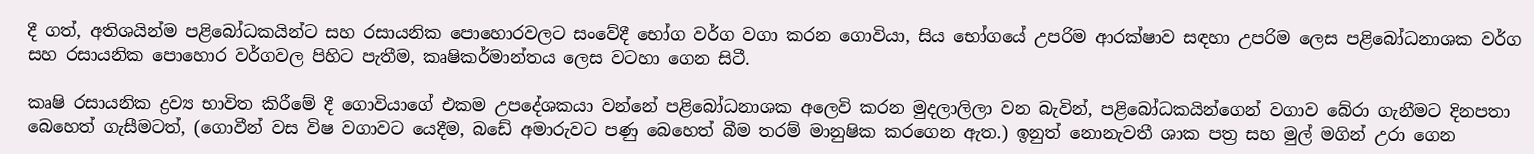දී ගත්, අතිශයින්ම පළිබෝධකයින්ට සහ රසායනික පොහොරවලට සංවේදී භෝග වර්ග වගා කරන ගොවියා, සිය භෝගයේ උපරිම ආරක්‌ෂාව සඳහා උපරිම ලෙස පළිබෝධනාශක වර්ග සහ රසායනික පොහොර වර්ගවල පිහිට පැතීම, කෘෂිකර්මාන්තය ලෙස වටහා ගෙන සිටී.

කෘෂි රසායනික ද්‍රව්‍ය භාවිත කිරීමේ දී ගොවියාගේ එකම උපදේශකයා වන්නේ පළිබෝධනාශක අලෙවි කරන මුදලාලිලා වන බැවින්, පළිබෝධකයින්ගෙන් වගාව බේරා ගැනීමට දිනපතා බෙහෙත් ගැසීමටත්, (ගොවීන් වස විෂ වගාවට යෙදීම, බඩේ අමාරුවට පණු බෙහෙත් බීම තරම් මානුෂික කරගෙන ඇත.) ඉනුත් නොනැවතී ශාක පත්‍ර සහ මුල් මගින් උරා ගෙන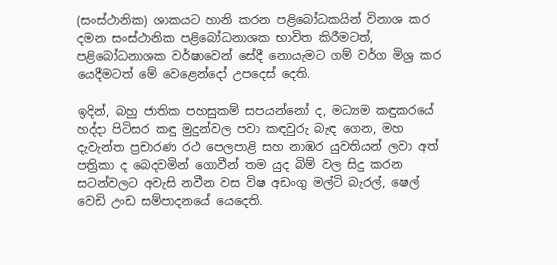(සංස්‌ථානික) ශාකයට හානි කරන පළිබෝධකයින් විනාශ කර දමන සංස්‌ථානික පළිබෝධනාශක භාවිත කිරීමටත්, පළිබෝධනාශක වර්ෂාවෙන් සේදී නොයැමට ගම් වර්ග මිශ්‍ර කර යෙදීමටත් මේ වෙළෙන්දෝ උපදෙස්‌ දෙති.

ඉදින්, බහු ජාතික පහසුකම් සපයන්නෝ ද, මධ්‍යම කඳුකරයේ හද්දා පිටිසර කඳු මුදුන්වල පවා කඳවුරු බැඳ ගෙන, මහ දැවැන්ත ප්‍රචාරණ රථ පෙලපාළි සහ නාඹර යුවතියන් ලවා අත් පත්‍රිකා ද බෙදවමින් ගොවීන් තම යුද බිම් වල සිදු කරන සටන්වලට අවැසි නවීන වස විෂ අඩංගු මල්ටි බැරල්, ෂෙල් වෙඩි උංඩ සම්පාදනයේ යෙදෙති.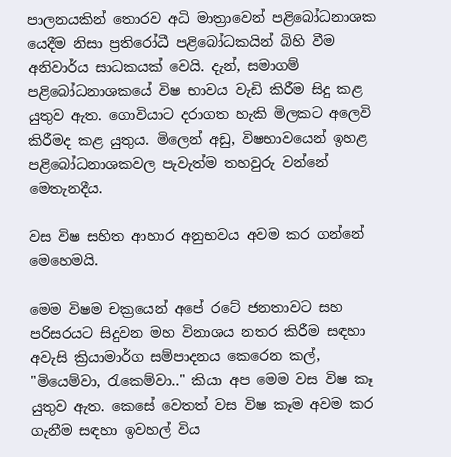පාලනයකින් තොරව අධි මාත්‍රාවෙන් පළිබෝධනාශක යෙදීම නිසා ප්‍රතිරෝධී පළිබෝධකයින් බිහි වීම අනිවාර්ය සාධකයක්‌ වෙයි. දැන්, සමාගම් පළිබෝධනාශකයේ විෂ භාවය වැඩි කිරීම සිදු කළ යුතුව ඇත. ගොවියාට දරාගත හැකි මිලකට අලෙවි කිරීමද කළ යුතුය. මිලෙන් අඩු, විෂභාවයෙන් ඉහළ පළිබෝධනාශකවල පැවැත්ම තහවුරු වන්නේ මෙතැනදීය.

වස විෂ සහිත ආහාර අනුභවය අවම කර ගන්නේ මෙහෙමයි.

මෙම විෂම චක්‍රයෙන් අපේ රටේ ජනතාවට සහ පරිසරයට සිදුවන මහ විනාශය නතර කිරීම සඳහා අවැසි ක්‍රියාමාර්ග සම්පාදනය කෙරෙන කල්, "මියෙම්වා, රැකෙම්වා.." කියා අප මෙම වස විෂ කෑ යුතුව ඇත. කෙසේ වෙතත් වස විෂ කෑම අවම කර ගැනීම සඳහා ඉවහල් විය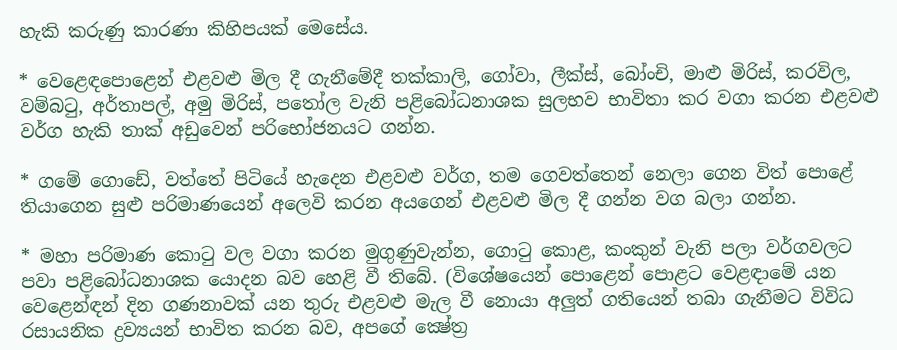හැකි කරුණු කාරණා කිහිපයක්‌ මෙසේය.

* වෙළෙඳපොළෙන් එළවළු මිල දී ගැනීමේදී තක්‌කාලි, ගෝවා, ලීක්‌ස්‌, බෝංචි, මාළු මිරිස්‌, කරවිල, වම්බටු, අර්තාපල්, අමු මිරිස්‌, පතෝල වැනි පළිබෝධනාශක සුලභව භාවිතා කර වගා කරන එළවළු වර්ග හැකි තාක්‌ අඩුවෙන් පරිභෝජනයට ගන්න.

* ගමේ ගොඩේ, වත්තේ පිටියේ හැදෙන එළවළු වර්ග, තම ගෙවත්තෙන් නෙලා ගෙන විත් පොළේ තියාගෙන සුළු පරිමාණයෙන් අලෙවි කරන අයගෙන් එළවළු මිල දී ගන්න වග බලා ගන්න.

* මහා පරිමාණ කොටු වල වගා කරන මුගුණුවැන්න, ගොටු කොළ, කංකුන් වැනි පලා වර්ගවලට පවා පළිබෝධනාශක යොදන බව හෙළි වී තිබේ. (විශේෂයෙන් පොළෙන් පොළට වෙළඳාමේ යන වෙළෙන්ඳන් දින ගණනාවක්‌ යන තුරු එළවළු මැල වී නොයා අලුත් ගතියෙන් තබා ගැනීමට විවිධ රසායනික ද්‍රව්‍යයන් භාවිත කරන බව, අපගේ ක්‍ෂේත්‍ර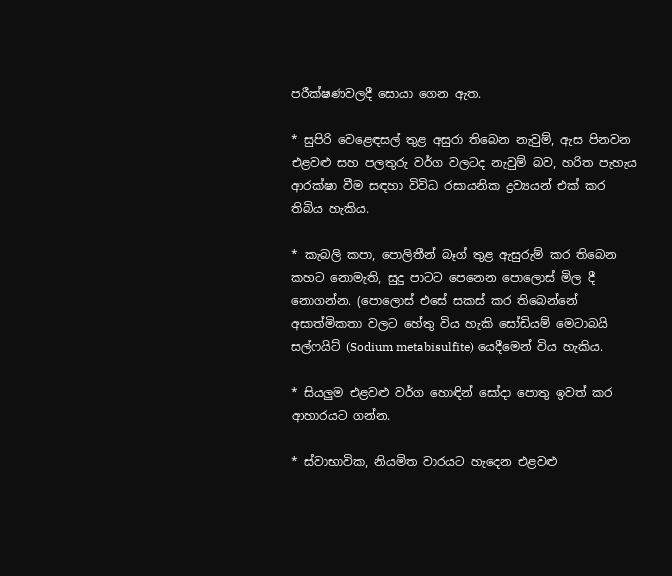පරීක්‌ෂණවලදී සොයා ගෙන ඇත.

* සුපිරි වෙළෙඳසල් තුළ අසුරා තිබෙන නැවුම්, ඇස පිනවන එළවළු සහ පලතුරු වර්ග වලටද නැවුම් බව, හරිත පැහැය ආරක්‌ෂා වීම සඳහා විවිධ රසායනික ද්‍රව්‍යයන් එක්‌ කර තිබිය හැකිය.

* කැබලි කපා, පොලිතීන් බෑග් තුළ ඇසුරුම් කර තිබෙන කහට නොමැති, සුදු පාටට පෙනෙන පොලොස්‌ මිල දී නොගන්න. (පොලොස්‌ එසේ සකස්‌ කර තිබෙන්නේ අසාත්මිකතා වලට හේතු විය හැකි සෝඩියම් මෙටාබයි සල්ෆයිට්‌ (Sodium metabisulfite) යෙදීමෙන් විය හැකිය.

* සියලුම එළවළු වර්ග හොඳින් සෝදා පොතු ඉවත් කර ආහාරයට ගන්න.

* ස්‌වාභාවික, නියමිත වාරයට හැදෙන එළවළු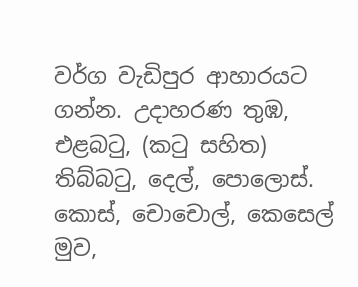වර්ග වැඩිපුර ආහාරයට ගන්න. උදාහරණ තුඹ, එළබටු, (කටු සහිත) තිබ්බටු, දෙල්, පොලොස්‌. කොස්‌, චොචොල්, කෙසෙල් මුව,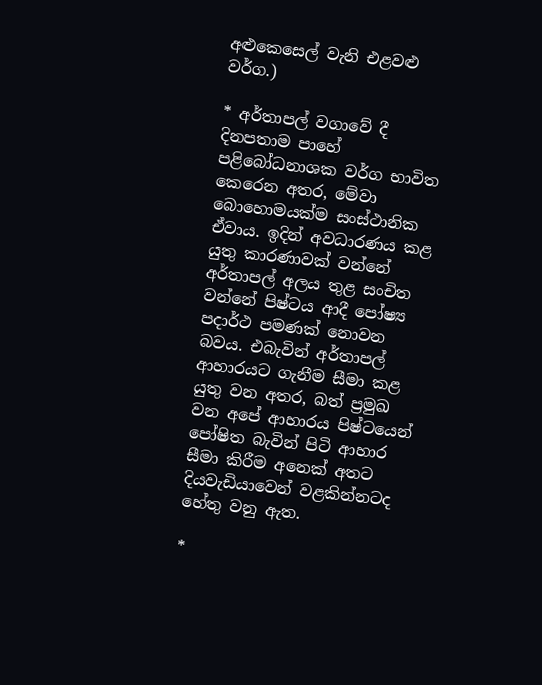අළුකෙසෙල් වැනි එළවළු වර්ග.)

* අර්තාපල් වගාවේ දී දිනපතාම පාහේ පළිබෝධනාශක වර්ග භාවිත කෙරෙන අතර, මේවා බොහොමයක්‌ම සංස්‌ථානික ඒවාය. ඉදින් අවධාරණය කළ යුතු කාරණාවක්‌ වන්නේ අර්තාපල් අලය තුළ සංචිත වන්නේ පිෂ්ටය ආදී පෝෂ්‍ය පදාර්ථ පමණක්‌ නොවන බවය. එබැවින් අර්තාපල් ආහාරයට ගැනීම සීමා කළ යුතු වන අතර, බත් ප්‍රමුඛ වන අපේ ආහාරය පිෂ්ටයෙන් පෝෂිත බැවින් පිටි ආහාර සීමා කිරීම අනෙක්‌ අතට දියවැඩියාවෙන් වළකින්නටද හේතු වනු ඇත.

*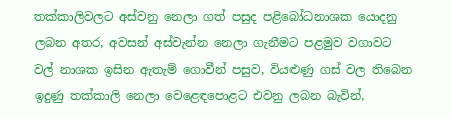තක්‌කාලිවලට අස්‌වනු නෙලා ගත් පසුද පළිබෝධනාශක යොදනු ලබන අතර, අවසන් අස්‌වැන්න නෙලා ගැනීමට පළමුව වගාවට වල් නාශක ඉසින ඇතැම් ගොවීන් පසුව, වියළුණු ගස්‌ වල තිබෙන ඉදුණු තක්‌කාලි නෙලා වෙළෙඳපොළට එවනු ලබන බැවින්,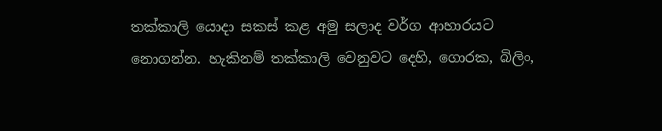තක්‌කාලි යොදා සකස්‌ කළ අමු සලාද වර්ග ආහාරයට නොගන්න. හැකිනම් තක්‌කාලි වෙනුවට දෙහි, ගොරක, බිලිං,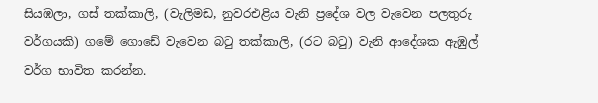සියඹලා, ගස්‌ තක්‌කාලි, (වැලිමඩ, නුවරඑළිය වැනි ප්‍රදේශ වල වැවෙන පලතුරු වර්ගයකි) ගමේ ගොඩේ වැවෙන බටු තක්‌කාලි, (රට බටු) වැනි ආදේශක ඇඹුල් වර්ග භාවිත කරන්න.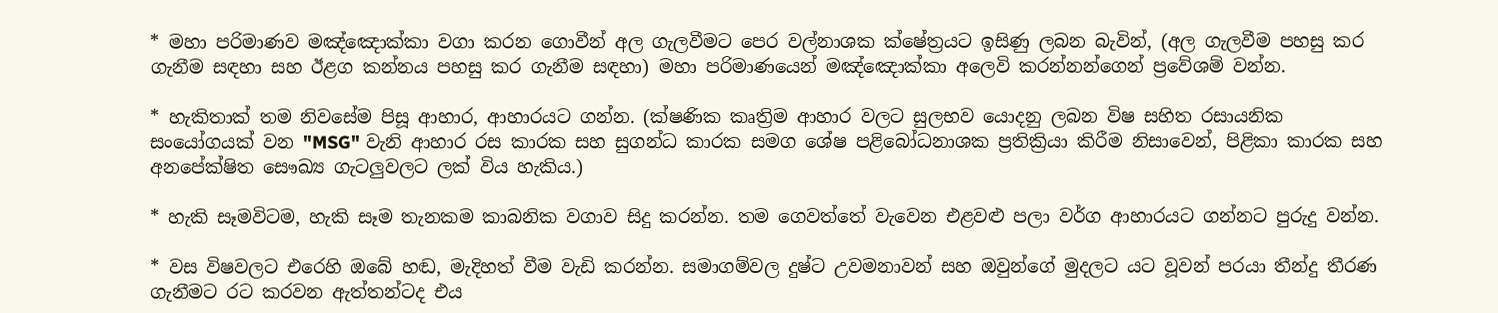* මහා පරිමාණව මඤ්ඤොක්‌කා වගා කරන ගොවීන් අල ගැලවීමට පෙර වල්නාශක ක්‌ෂේත්‍රයට ඉසිණු ලබන බැවින්, (අල ගැලවීම පහසු කර ගැනීම සඳහා සහ ඊළග කන්නය පහසු කර ගැනීම සඳහා) මහා පරිමාණයෙන් මඤ්ඤොක්‌කා අලෙවි කරන්නන්ගෙන් ප්‍රවේශම් වන්න.

* හැකිතාක්‌ තම නිවසේම පිසූ ආහාර, ආහාරයට ගන්න. (ක්‌ෂණික කෘත්‍රිම ආහාර වලට සුලභව යොදනු ලබන විෂ සහිත රසායනික සංයෝගයක්‌ වන "MSG" වැනි ආහාර රස කාරක සහ සුගන්ධ කාරක සමග ශේෂ පළිබෝධනාශක ප්‍රතික්‍රියා කිරීම නිසාවෙන්, පිළිකා කාරක සහ අනපේක්‌ෂිත සෞඛ්‍ය ගැටලුවලට ලක්‌ විය හැකිය.)

* හැකි සෑමවිටම, හැකි සෑම තැනකම කාබනික වගාව සිදු කරන්න. තම ගෙවත්තේ වැවෙන එළවළු පලා වර්ග ආහාරයට ගන්නට පුරුදු වන්න.

* වස විෂවලට එරෙහි ඔබේ හඬ, මැදිහත් වීම වැඩි කරන්න. සමාගම්වල දුෂ්ට උවමනාවන් සහ ඔවුන්ගේ මුදලට යට වූවන් පරයා තීන්දු තීරණ ගැනීමට රට කරවන ඇත්තන්ටද එය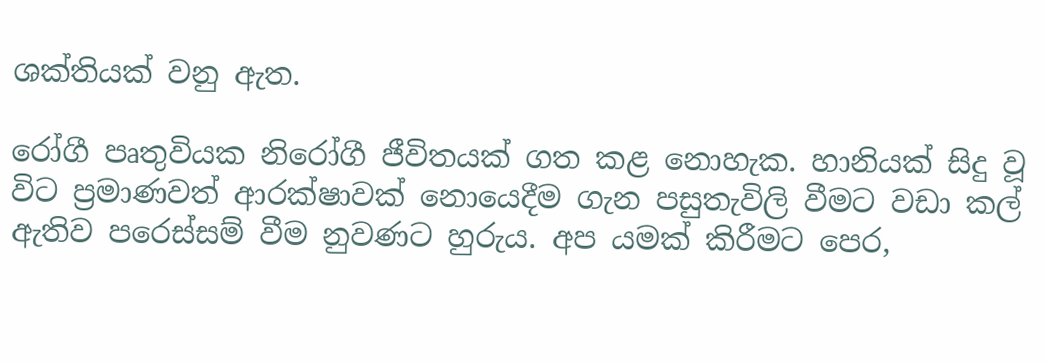ශක්‌තියක්‌ වනු ඇත.

රෝගී පෘතුවියක නිරෝගී ජීවිතයක්‌ ගත කළ නොහැක. හානියක්‌ සිදු වූ විට ප්‍රමාණවත් ආරක්‌ෂාවක්‌ නොයෙදීම ගැන පසුතැවිලි වීමට වඩා කල් ඇතිව පරෙස්‌සම් වීම නුවණට හුරුය. අප යමක්‌ කිරීමට පෙර,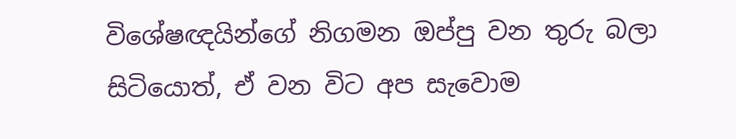විශේෂඥයින්ගේ නිගමන ඔප්පු වන තුරු බලා සිටියොත්, ඒ වන විට අප සැවොම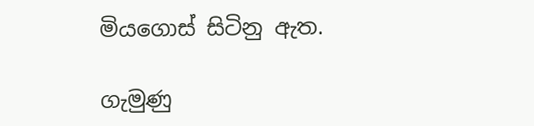මියගොස්‌ සිටිනු ඇත.

ගැමුණු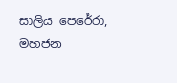සාලිය පෙරේරා, මහජන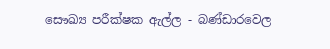සෞඛ්‍ය පරීක්‌ෂක ඇල්ල - බණ්‌ඩාරවෙල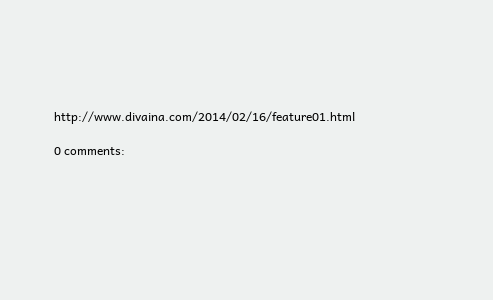http://www.divaina.com/2014/02/16/feature01.html

0 comments: